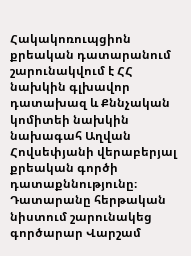Հակակոռուպցիոն քրեական դատարանում շարունակվում է ՀՀ նախկին գլխավոր դատախազ և Քննչական կոմիտեի նախկին նախագահ Աղվան Հովսեփյանի վերաբերյալ քրեական գործի դատաքննությունը։ Դատարանը հերթական նիստում շարունակեց գործարար Վարշամ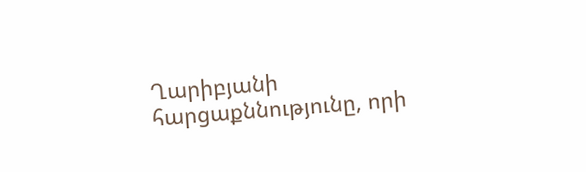Ղարիբյանի հարցաքննությունը, որի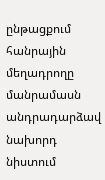ընթացքում հանրային մեղադրողը մանրամասն անդրադարձավ նախորդ նիստում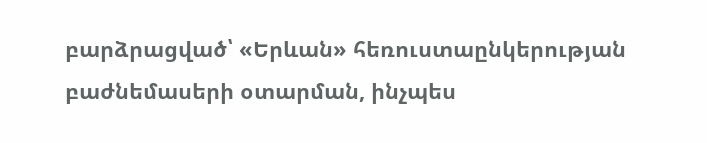բարձրացված՝ «Երևան» հեռուստաընկերության բաժնեմասերի օտարման, ինչպես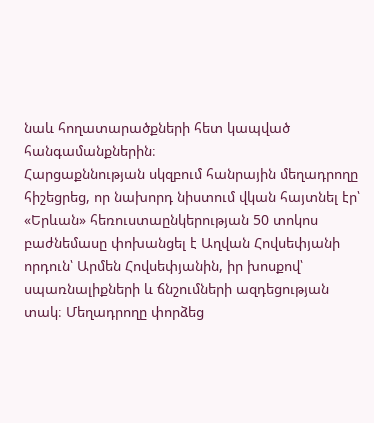նաև հողատարածքների հետ կապված հանգամանքներին։
Հարցաքննության սկզբում հանրային մեղադրողը հիշեցրեց, որ նախորդ նիստում վկան հայտնել էր՝ «Երևան» հեռուստաընկերության 50 տոկոս բաժնեմասը փոխանցել է Աղվան Հովսեփյանի որդուն՝ Արմեն Հովսեփյանին, իր խոսքով՝ սպառնալիքների և ճնշումների ազդեցության տակ։ Մեղադրողը փորձեց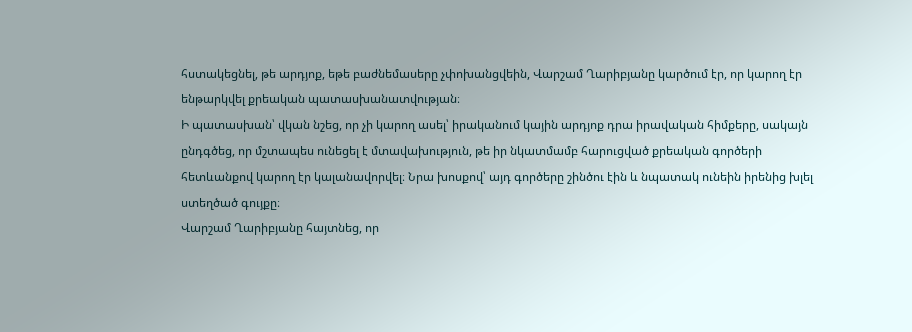հստակեցնել, թե արդյոք, եթե բաժնեմասերը չփոխանցվեին, Վարշամ Ղարիբյանը կարծում էր, որ կարող էր ենթարկվել քրեական պատասխանատվության։
Ի պատասխան՝ վկան նշեց, որ չի կարող ասել՝ իրականում կային արդյոք դրա իրավական հիմքերը, սակայն ընդգծեց, որ մշտապես ունեցել է մտավախություն, թե իր նկատմամբ հարուցված քրեական գործերի հետևանքով կարող էր կալանավորվել։ Նրա խոսքով՝ այդ գործերը շինծու էին և նպատակ ունեին իրենից խլել ստեղծած գույքը։
Վարշամ Ղարիբյանը հայտնեց, որ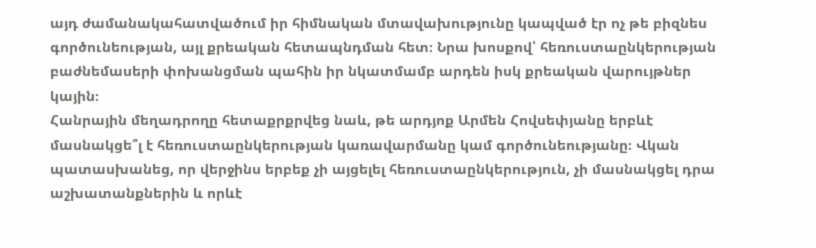այդ ժամանակահատվածում իր հիմնական մտավախությունը կապված էր ոչ թե բիզնես գործունեության, այլ քրեական հետապնդման հետ։ Նրա խոսքով՝ հեռուստաընկերության բաժնեմասերի փոխանցման պահին իր նկատմամբ արդեն իսկ քրեական վարույթներ կային։
Հանրային մեղադրողը հետաքրքրվեց նաև, թե արդյոք Արմեն Հովսեփյանը երբևէ մասնակցե՞լ է հեռուստաընկերության կառավարմանը կամ գործունեությանը։ Վկան պատասխանեց, որ վերջինս երբեք չի այցելել հեռուստաընկերություն, չի մասնակցել դրա աշխատանքներին և որևէ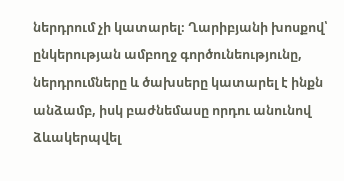ներդրում չի կատարել։ Ղարիբյանի խոսքով՝ ընկերության ամբողջ գործունեությունը, ներդրումները և ծախսերը կատարել է ինքն անձամբ, իսկ բաժնեմասը որդու անունով ձևակերպվել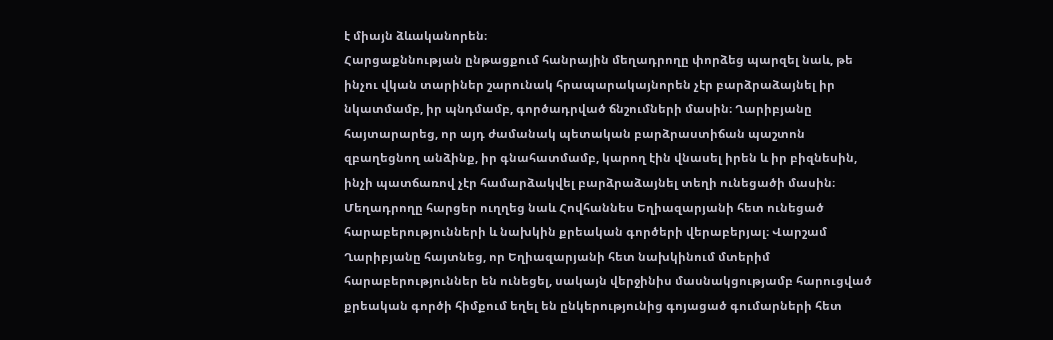է միայն ձևականորեն։
Հարցաքննության ընթացքում հանրային մեղադրողը փորձեց պարզել նաև, թե ինչու վկան տարիներ շարունակ հրապարակայնորեն չէր բարձրաձայնել իր նկատմամբ, իր պնդմամբ, գործադրված ճնշումների մասին։ Ղարիբյանը հայտարարեց, որ այդ ժամանակ պետական բարձրաստիճան պաշտոն զբաղեցնող անձինք, իր գնահատմամբ, կարող էին վնասել իրեն և իր բիզնեսին, ինչի պատճառով չէր համարձակվել բարձրաձայնել տեղի ունեցածի մասին։
Մեղադրողը հարցեր ուղղեց նաև Հովհաննես Եղիազարյանի հետ ունեցած հարաբերությունների և նախկին քրեական գործերի վերաբերյալ։ Վարշամ Ղարիբյանը հայտնեց, որ Եղիազարյանի հետ նախկինում մտերիմ հարաբերություններ են ունեցել, սակայն վերջինիս մասնակցությամբ հարուցված քրեական գործի հիմքում եղել են ընկերությունից գոյացած գումարների հետ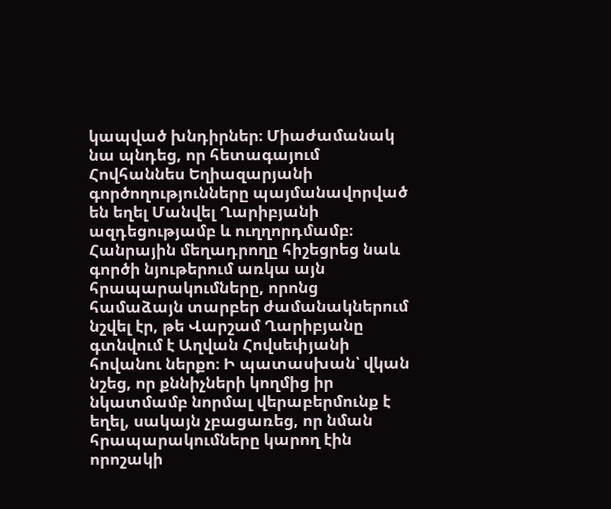կապված խնդիրներ։ Միաժամանակ նա պնդեց, որ հետագայում Հովհաննես Եղիազարյանի գործողությունները պայմանավորված են եղել Մանվել Ղարիբյանի ազդեցությամբ և ուղղորդմամբ։
Հանրային մեղադրողը հիշեցրեց նաև գործի նյութերում առկա այն հրապարակումները, որոնց համաձայն տարբեր ժամանակներում նշվել էր, թե Վարշամ Ղարիբյանը գտնվում է Աղվան Հովսեփյանի հովանու ներքո։ Ի պատասխան՝ վկան նշեց, որ քննիչների կողմից իր նկատմամբ նորմալ վերաբերմունք է եղել, սակայն չբացառեց, որ նման հրապարակումները կարող էին որոշակի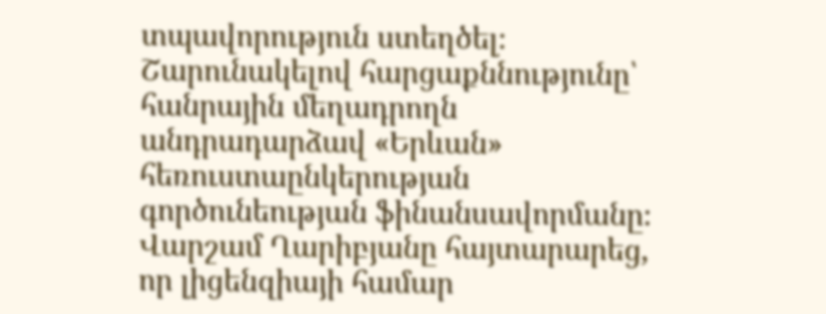տպավորություն ստեղծել։
Շարունակելով հարցաքննությունը՝ հանրային մեղադրողն անդրադարձավ «Երևան» հեռուստաընկերության գործունեության ֆինանսավորմանը։ Վարշամ Ղարիբյանը հայտարարեց, որ լիցենզիայի համար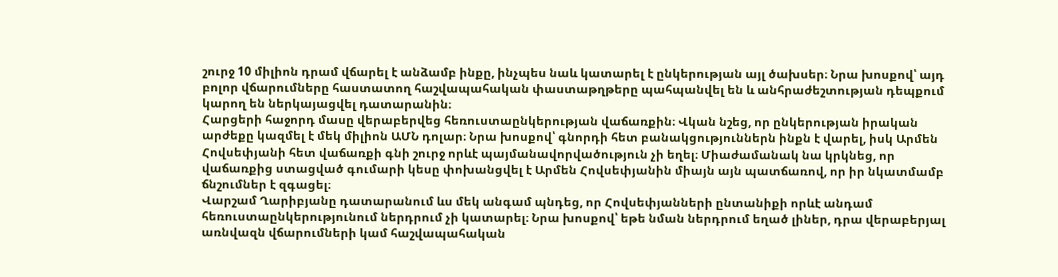շուրջ 10 միլիոն դրամ վճարել է անձամբ ինքը, ինչպես նաև կատարել է ընկերության այլ ծախսեր։ Նրա խոսքով՝ այդ բոլոր վճարումները հաստատող հաշվապահական փաստաթղթերը պահպանվել են և անհրաժեշտության դեպքում կարող են ներկայացվել դատարանին։
Հարցերի հաջորդ մասը վերաբերվեց հեռուստաընկերության վաճառքին։ Վկան նշեց, որ ընկերության իրական արժեքը կազմել է մեկ միլիոն ԱՄՆ դոլար։ Նրա խոսքով՝ գնորդի հետ բանակցություններն ինքն է վարել, իսկ Արմեն Հովսեփյանի հետ վաճառքի գնի շուրջ որևէ պայմանավորվածություն չի եղել։ Միաժամանակ նա կրկնեց, որ վաճառքից ստացված գումարի կեսը փոխանցվել է Արմեն Հովսեփյանին միայն այն պատճառով, որ իր նկատմամբ ճնշումներ է զգացել։
Վարշամ Ղարիբյանը դատարանում ևս մեկ անգամ պնդեց, որ Հովսեփյանների ընտանիքի որևէ անդամ հեռուստաընկերությունում ներդրում չի կատարել։ Նրա խոսքով՝ եթե նման ներդրում եղած լիներ, դրա վերաբերյալ առնվազն վճարումների կամ հաշվապահական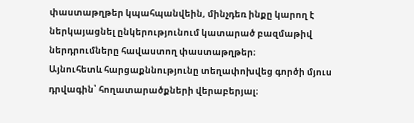փաստաթղթեր կպահպանվեին, մինչդեռ ինքը կարող է ներկայացնել ընկերությունում կատարած բազմաթիվ ներդրումները հավաստող փաստաթղթեր։
Այնուհետև հարցաքննությունը տեղափոխվեց գործի մյուս դրվագին՝ հողատարածքների վերաբերյալ։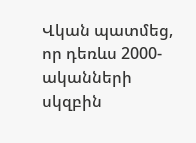Վկան պատմեց, որ դեռևս 2000-ականների սկզբին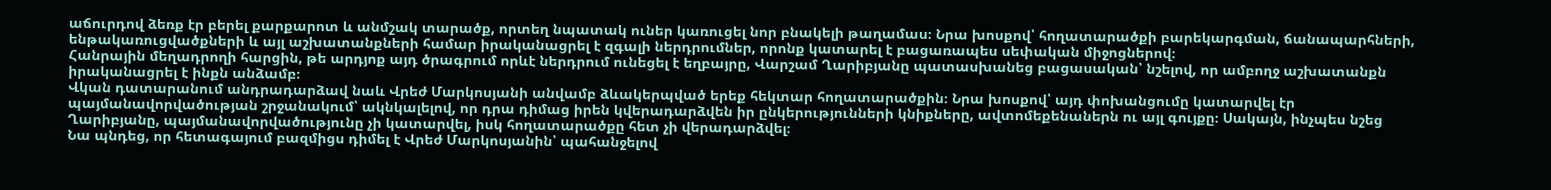աճուրդով ձեռք էր բերել քարքարոտ և անմշակ տարածք, որտեղ նպատակ ուներ կառուցել նոր բնակելի թաղամաս։ Նրա խոսքով՝ հողատարածքի բարեկարգման, ճանապարհների, ենթակառուցվածքների և այլ աշխատանքների համար իրականացրել է զգալի ներդրումներ, որոնք կատարել է բացառապես սեփական միջոցներով։
Հանրային մեղադրողի հարցին, թե արդյոք այդ ծրագրում որևէ ներդրում ունեցել է եղբայրը, Վարշամ Ղարիբյանը պատասխանեց բացասական՝ նշելով, որ ամբողջ աշխատանքն իրականացրել է ինքն անձամբ։
Վկան դատարանում անդրադարձավ նաև Վրեժ Մարկոսյանի անվամբ ձևակերպված երեք հեկտար հողատարածքին։ Նրա խոսքով՝ այդ փոխանցումը կատարվել էր պայմանավորվածության շրջանակում՝ ակնկալելով, որ դրա դիմաց իրեն կվերադարձվեն իր ընկերությունների կնիքները, ավտոմեքենաներն ու այլ գույքը։ Սակայն, ինչպես նշեց Ղարիբյանը, պայմանավորվածությունը չի կատարվել, իսկ հողատարածքը հետ չի վերադարձվել։
Նա պնդեց, որ հետագայում բազմիցս դիմել է Վրեժ Մարկոսյանին՝ պահանջելով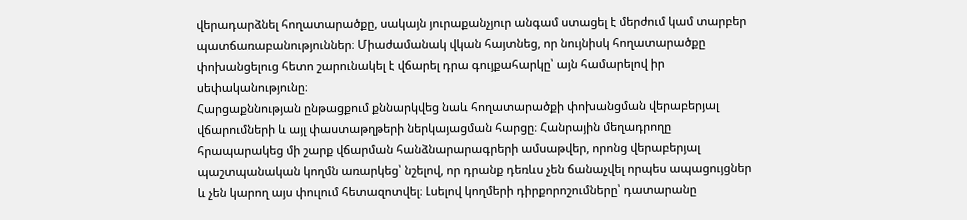վերադարձնել հողատարածքը, սակայն յուրաքանչյուր անգամ ստացել է մերժում կամ տարբեր պատճառաբանություններ։ Միաժամանակ վկան հայտնեց, որ նույնիսկ հողատարածքը փոխանցելուց հետո շարունակել է վճարել դրա գույքահարկը՝ այն համարելով իր սեփականությունը։
Հարցաքննության ընթացքում քննարկվեց նաև հողատարածքի փոխանցման վերաբերյալ վճարումների և այլ փաստաթղթերի ներկայացման հարցը։ Հանրային մեղադրողը հրապարակեց մի շարք վճարման հանձնարարագրերի ամսաթվեր, որոնց վերաբերյալ պաշտպանական կողմն առարկեց՝ նշելով, որ դրանք դեռևս չեն ճանաչվել որպես ապացույցներ և չեն կարող այս փուլում հետազոտվել։ Լսելով կողմերի դիրքորոշումները՝ դատարանը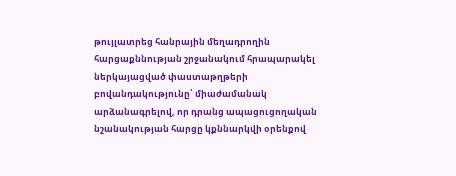թույլատրեց հանրային մեղադրողին հարցաքննության շրջանակում հրապարակել ներկայացված փաստաթղթերի բովանդակությունը՝ միաժամանակ արձանագրելով, որ դրանց ապացուցողական նշանակության հարցը կքննարկվի օրենքով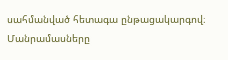սահմանված հետագա ընթացակարգով։
Մանրամասները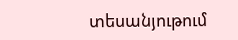տեսանյութում